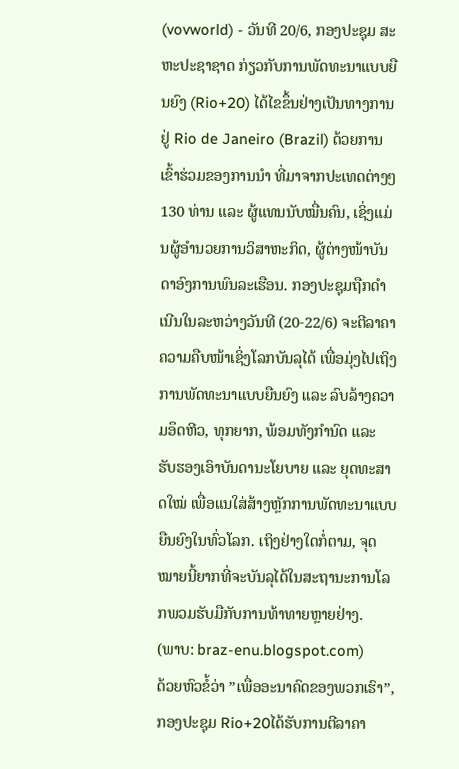(vovworld) - ວັນທີ 20/6, ກອງປະຊຸມ ສະຫະປະຊາຊາດ ກ່ຽວກັບການພັດທະນາແບບຍືນຍົງ (Rio+20) ໄດ້ໄຂຂຶ້ນຢ່າງເປັນທາງການຢູ່ Rio de Janeiro (Brazil) ດ້ວຍການເຂົ້າຮ່ວມຂອງການນຳ ທີ່ມາຈາກປະເທດຕ່າງໆ130 ທ່ານ ແລະ ຜູ້ແທນນັບໝື່ນຄົນ, ເຊິ່ງແມ່ນຜູ້ອຳນວຍການວິສາຫະກິດ, ຜູ້ຕ່າງໜ້າບັນດາອົງການພົນລະເຮືອນ. ກອງປະຊຸມຖືກດຳເນີນໃນລະຫວ່າງວັນທີ (20-22/6) ຈະຕີລາຄາຄວາມຄືບໜ້າເຊິ່ງໂລກບັນລຸໄດ້ ເພື່ອມຸ່ງໄປເຖິງການພັດທະນາແບບຍືນຍົງ ແລະ ລົບລ້າງຄວາມອຶດຫີວ, ທຸກຍາກ, ພ້ອມທັງກຳນົດ ແລະ ຮັບຮອງເອົາບັນດານະໂຍບາຍ ແລະ ຍຸດທະສາດໃໝ່ ເພື່ອແນໃສ່ສ້າງຫຼັກການພັດທະນາແບບຍືນຍົງໃນທົ່ວໂລກ. ເຖິງຢ່າງໃດກໍ່ຕາມ, ຈຸດໝາຍນີ້ຍາກທີ່ຈະບັນລຸໄດ້ໃນສະຖານະການໂລກພວມຮັບມືກັບການທ້າທາຍຫຼາຍຢ່າງ.
(ພາບ: braz-enu.blogspot.com)
ດ້ວຍຫົວຂໍ້ວ່າ ”ເພື່ອອະນາຄົດຂອງພວກເຮົາ”, ກອງປະຊຸມ Rio+20ໄດ້ຮັບການຕີລາຄາ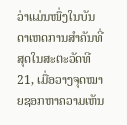ວ່າແມ່ນໜຶ່ງໃນບັນດາເຫດການສຳຄັນທີ່ສຸດໃນສະຕະວັດທີ 21, ເມື່ອວາງຈຸດໝາຍຊອກຫາຄວາມເຫັນ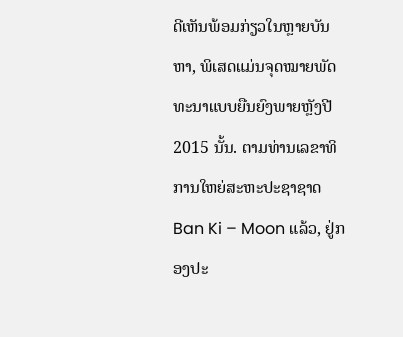ດີເຫັນພ້ອມກ່ຽວໃນຫຼາຍບັນຫາ, ພິເສດແມ່ນຈຸດໝາຍພັດທະນາແບບຍືນຍົງພາຍຫຼັງປີ 2015 ນັ້ນ. ຕາມທ່ານເລຂາທິການໃຫຍ່ສະຫະປະຊາຊາດ Ban Ki – Moon ແລ້ວ, ຢູ່ກອງປະ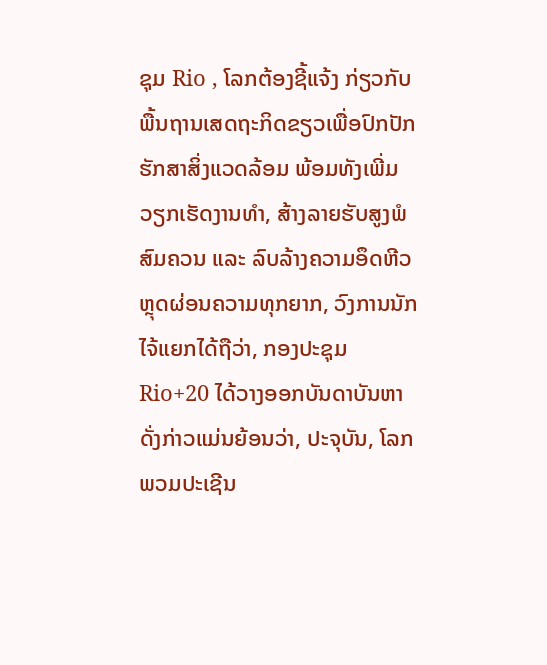ຊຸມ Rio , ໂລກຕ້ອງຊີ້ແຈ້ງ ກ່ຽວກັບພື້ນຖານເສດຖະກິດຂຽວເພື່ອປົກປັກຮັກສາສິ່ງແວດລ້ອມ ພ້ອມທັງເພີ່ມວຽກເຮັດງານທຳ, ສ້າງລາຍຮັບສູງພໍສົມຄວນ ແລະ ລົບລ້າງຄວາມອຶດຫີວຫຼຸດຜ່ອນຄວາມທຸກຍາກ, ວົງການນັກໄຈ້ແຍກໄດ້ຖືວ່າ, ກອງປະຊຸມ Rio+20 ໄດ້ວາງອອກບັນດາບັນຫາດັ່ງກ່າວແມ່ນຍ້ອນວ່າ, ປະຈຸບັນ, ໂລກພວມປະເຊີນ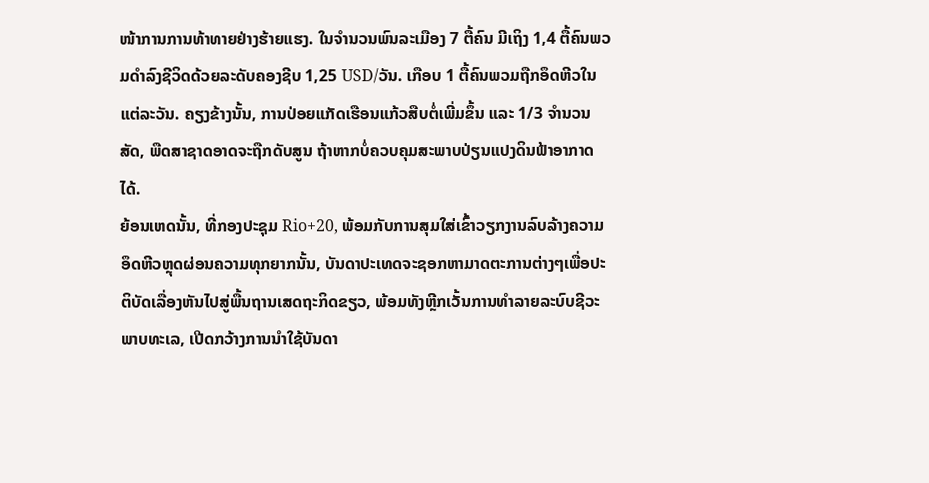ໜ້າການການທ້າທາຍຢ່າງຮ້າຍແຮງ. ໃນຈຳນວນພົນລະເມືອງ 7 ຕື້ຄົນ ມີເຖິງ 1,4 ຕື້ຄົນພວມດຳລົງຊີວິດດ້ວຍລະດັບຄອງຊີບ 1,25 USD/ວັນ. ເກືອບ 1 ຕື້ຄົນພວມຖືກອຶດຫີວໃນແຕ່ລະວັນ. ຄຽງຂ້າງນັ້ນ, ການປ່ອຍແກັດເຮືອນແກ້ວສືບຕໍ່ເພີ່ມຂຶ້ນ ແລະ 1/3 ຈຳນວນສັດ, ພືດສາຊາດອາດຈະຖືກດັບສູນ ຖ້າຫາກບໍ່ຄວບຄຸມສະພາບປ່ຽນແປງດິນຟ້າອາກາດໄດ້.
ຍ້ອນເຫດນັ້ນ, ທີ່ກອງປະຊຸມ Rio+20, ພ້ອມກັບການສຸມໃສ່ເຂົ້າວຽກງານລົບລ້າງຄວາມອຶດຫີວຫຼຸດຜ່ອນຄວາມທຸກຍາກນັ້ນ, ບັນດາປະເທດຈະຊອກຫາມາດຕະການຕ່າງໆເພື່ອປະຕິບັດເລື່ອງຫັນໄປສູ່ພື້ນຖານເສດຖະກິດຂຽວ, ພ້ອມທັງຫຼີກເວັ້ນການທຳລາຍລະບົບຊີວະພາບທະເລ, ເປີດກວ້າງການນຳໃຊ້ບັນດາ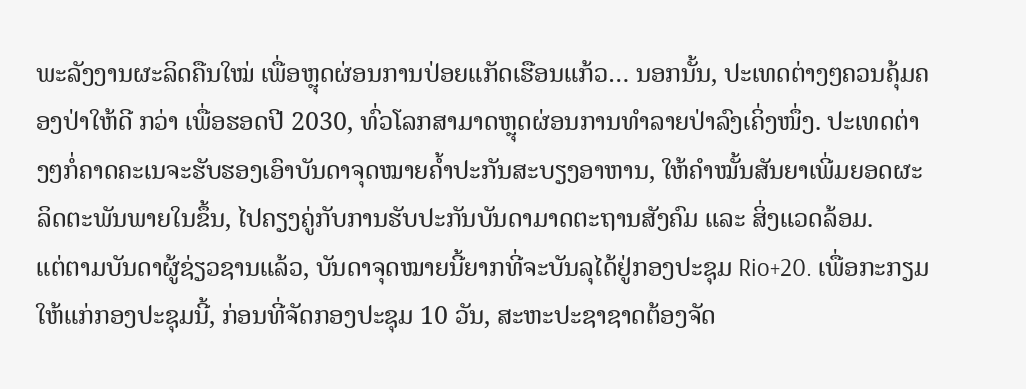ພະລັງງານຜະລິດຄືນໃໝ່ ເພື່ອຫຼຸດຜ່ອນການປ່ອຍແກັດເຮືອນແກ້ວ… ນອກນັ້ນ, ປະເທດຕ່າງໆຄວນຄຸ້ມຄອງປ່າໃຫ້ດີ ກວ່າ ເພື່ອຮອດປີ 2030, ທົ່ວໂລກສາມາດຫຼຸດຜ່ອນການທຳລາຍປ່າລົງເຄິ່ງໜຶ່ງ. ປະເທດຕ່າງໆກໍ່ຄາດຄະເນຈະຮັບຮອງເອົາບັນດາຈຸດໝາຍຄ້ຳປະກັນສະບຽງອາຫານ, ໃຫ້ຄຳໝັ້ນສັນຍາເພີ່ມຍອດຜະລິດຕະພັນພາຍໃນຂຶ້ນ, ໄປຄຽງຄູ່ກັບການຮັບປະກັນບັນດາມາດຕະຖານສັງຄົມ ແລະ ສິ່ງແວດລ້ອມ.
ແຕ່ຕາມບັນດາຜູ້ຊ່ຽວຊານແລ້ວ, ບັນດາຈຸດໝາຍນີ້ຍາກທີ່ຈະບັນລຸໄດ້ຢູ່ກອງປະຊຸມ Rio+20. ເພື່ອກະກຽມໃຫ້ແກ່ກອງປະຊຸມນີ້, ກ່ອນທີ່ຈັດກອງປະຊຸມ 10 ວັນ, ສະຫະປະຊາຊາດຕ້ອງຈັດ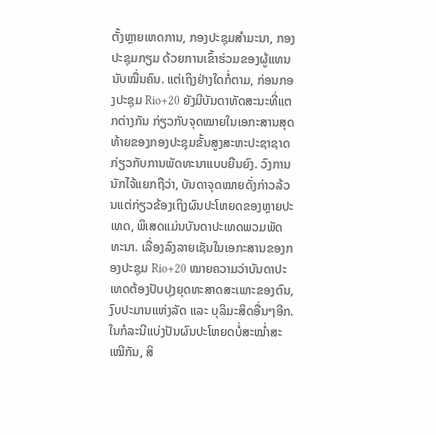ຕັ້ງຫຼາຍເຫດການ, ກອງປະຊຸມສຳມະນາ, ກອງປະຊຸມກຽມ ດ້ວຍການເຂົ້າຮ່ວມຂອງຜູ້ແທນນັບໝື່ນຄົນ. ແຕ່ເຖິງຢ່າງໃດກໍ່ຕາມ, ກ່ອນກອງປະຊຸມ Rio+20 ຍັງມີບັນດາທັດສະນະທີ່ແຕກຕ່າງກັນ ກ່ຽວກັບຈຸດໝາຍໃນເອກະສານສຸດທ້າຍຂອງກອງປະຊຸມຂັ້ນສູງສະຫະປະຊາຊາດ ກ່ຽວກັບການພັດທະນາແບບຍືນຍົງ. ວົງການນັກໄຈ້ແຍກຖືວ່າ, ບັນດາຈຸດໝາຍດັ່ງກ່າວລ້ວນແຕ່ກ່ຽວຂ້ອງເຖິງຜົນປະໂຫຍດຂອງຫຼາຍປະເທດ, ພິເສດແມ່ນບັນດາປະເທດພວມພັດທະນາ. ເລື່ອງລົງລາຍເຊັນໃນເອກະສານຂອງກອງປະຊຸມ Rio+20 ໝາຍຄວາມວ່າບັນດາປະເທດຕ້ອງປັບປຸງຍຸດທະສາດສະເພາະຂອງຕົນ, ງົບປະມານແຫ່ງລັດ ແລະ ບຸລິມະສິດອື່ນໆອີກ. ໃນກໍລະນີແບ່ງປັນຜົນປະໂຫຍດບໍ່ສະໝ່ຳສະເໝີກັນ, ສິ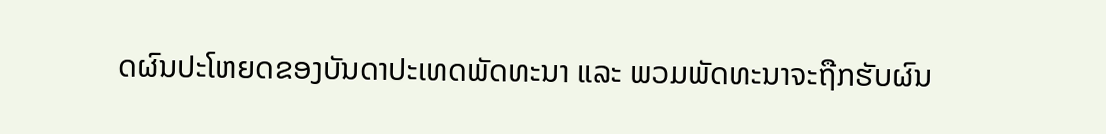ດຜົນປະໂຫຍດຂອງບັນດາປະເທດພັດທະນາ ແລະ ພວມພັດທະນາຈະຖືກຮັບຜົນ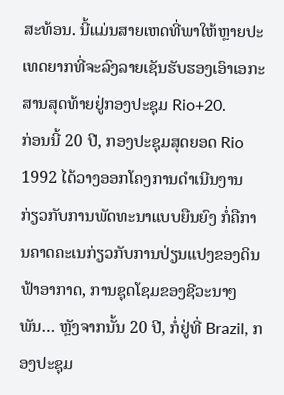ສະທ້ອນ. ນີ້ແມ່ນສາຍເຫດທີ່ພາໃຫ້ຫຼາຍປະເທດຍາກທີ່ຈະລົງລາຍເຊັນຮັບຮອງເອົາເອກະສານສຸດທ້າຍຢູ່ກອງປະຊຸມ Rio+20.
ກ່ອນນີ້ 20 ປີ, ກອງປະຊຸມສຸດຍອດ Rio 1992 ໄດ້ວາງອອກໂຄງການດຳເນີນງານ ກ່ຽວກັບການພັດທະນາແບບຍືນຍົງ ກໍ່ຄືການຄາດຄະເນກ່ຽວກັບການປ່ຽນແປງຂອງດິນຟ້າອາກາດ, ການຊຸດໂຊມຂອງຊີວະນາໆພັນ… ຫຼັງຈາກນັ້ນ 20 ປີ, ກໍ່ຢູ່ທີ່ Brazil, ກອງປະຊຸມ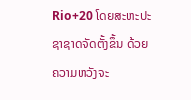Rio+20 ໂດຍສະຫະປະຊາຊາດຈັດຕັ້ງຂຶ້ນ ດ້ວຍຄວາມຫວັງຈະ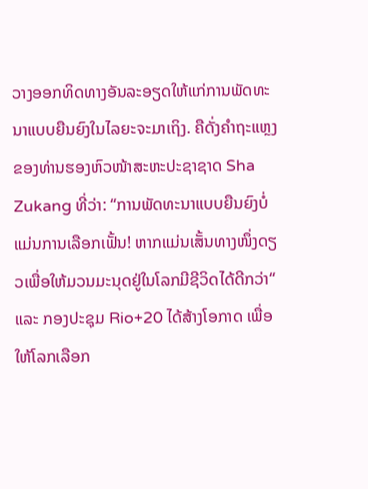ວາງອອກທິດທາງອັນລະອຽດໃຫ້ແກ່ການພັດທະນາແບບຍືນຍົງໃນໄລຍະຈະມາເຖິງ. ຄືດັ່ງຄຳຖະແຫຼງຂອງທ່ານຮອງຫົວໜ້າສະຫະປະຊາຊາດ Sha Zukang ທີ່ວ່າ: “ການພັດທະນາແບບຍືນຍົງບໍ່ແມ່ນການເລືອກເຟັ້ນ! ຫາກແມ່ນເສັ້ນທາງໜຶ່ງດຽວເພື່ອໃຫ້ມວນມະນຸດຢູ່ໃນໂລກມີຊີວິດໄດ້ດີກວ່າ“ ແລະ ກອງປະຊຸມ Rio+20 ໄດ້ສ້າງໂອກາດ ເພື່ອໃຫ້ໂລກເລືອກ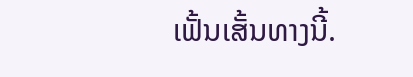ເຟັ້ນເສັ້ນທາງນີ້.